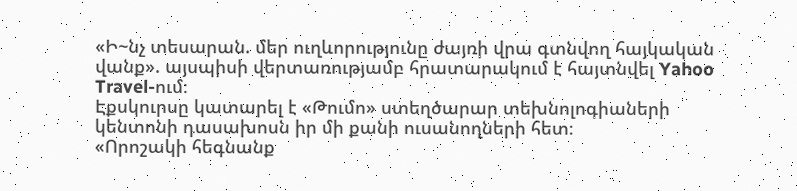«Ի~նչ տեսարան. մեր ուղևորությունը ժայռի վրա գտնվող հայկական վանք». այսպիսի վերտառությամբ հրատարակում է հայտնվել Yahoo Travel-ում։
Էքսկուրսը կատարել է «Թումո» ստեղծարար տեխնոլոգիաների կենտոնի դասախոսն իր մի քանի ուսանողների հետ։
«Որոշակի հեգնանք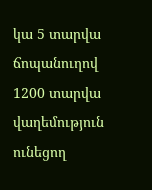կա 5 տարվա ճոպանուղով 1200 տարվա վաղեմություն ունեցող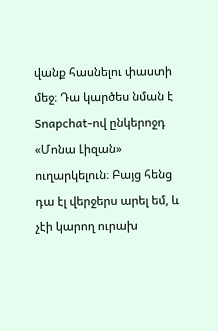վանք հասնելու փաստի մեջ։ Դա կարծես նման է Snapchat-ով ընկերոջդ «Մոնա Լիզան» ուղարկելուն։ Բայց հենց դա էլ վերջերս արել եմ, և չէի կարող ուրախ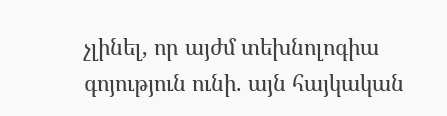չլինել, որ այժմ տեխնոլոգիա գոյություն ունի. այն հայկական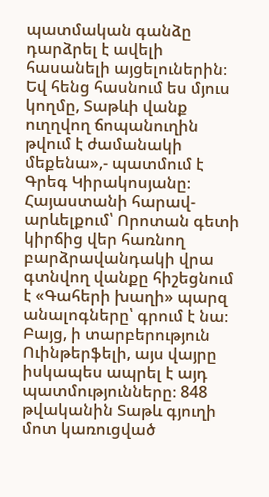պատմական գանձը դարձրել է ավելի հասանելի այցելուներին։ Եվ հենց հասնում ես մյուս կողմը, Տաթևի վանք ուղղվող ճոպանուղին թվում է ժամանակի մեքենա»,- պատմում է Գրեգ Կիրակոսյանը։
Հայաստանի հարավ-արևելքում՝ Որոտան գետի կիրճից վեր հառնող բարձրավանդակի վրա գտնվող վանքը հիշեցնում է «Գահերի խաղի» պարզ անալոգները՝ գրում է նա։ Բայց, ի տարբերություն Ուինթերֆելի, այս վայրը իսկապես ապրել է այդ պատմությունները։ 848 թվականին Տաթև գյուղի մոտ կառուցված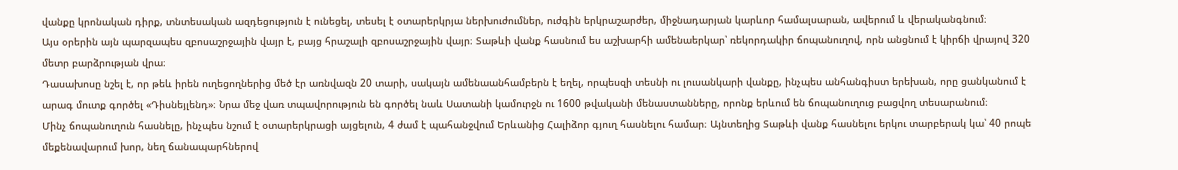վանքը կրոնական դիրք, տնտեսական ազդեցություն է ունեցել, տեսել է օտարերկրյա ներխուժումներ, ուժգին երկրաշարժեր, միջնադարյան կարևոր համալսարան, ավերում և վերականգնում։
Այս օրերին այն պարզապես զբոսաշրջային վայր է, բայց հրաշալի զբոսաշրջային վայր։ Տաթևի վանք հասնում ես աշխարհի ամենաերկար՝ ռեկորդակիր ճոպանուղով, որն անցնում է կիրճի վրայով 320 մետր բարձրության վրա։
Դասախոսը նշել է, որ թեև իրեն ուղեցողներից մեծ էր առնվազն 20 տարի, սակայն ամենաանհամբերն է եղել, որպեսզի տեսնի ու լուսանկարի վանքը, ինչպես անհանգիստ երեխան, որը ցանկանում է արագ մուտք գործել «Դիսնեյլենդ»։ Նրա մեջ վառ տպավորություն են գործել նաև Սատանի կամուրջն ու 1600 թվականի մենաստանները, որոնք երևում են ճոպանուղուց բացվող տեսարանում։
Մինչ ճոպանուղուն հասնելը, ինչպես նշում է օտարերկրացի այցելուն, 4 ժամ է պահանջվում Երևանից Հալիձոր գյուղ հասնելու համար։ Այնտեղից Տաթևի վանք հասնելու երկու տարբերակ կա՝ 40 րոպե մեքենավարում խոր, նեղ ճանապարհներով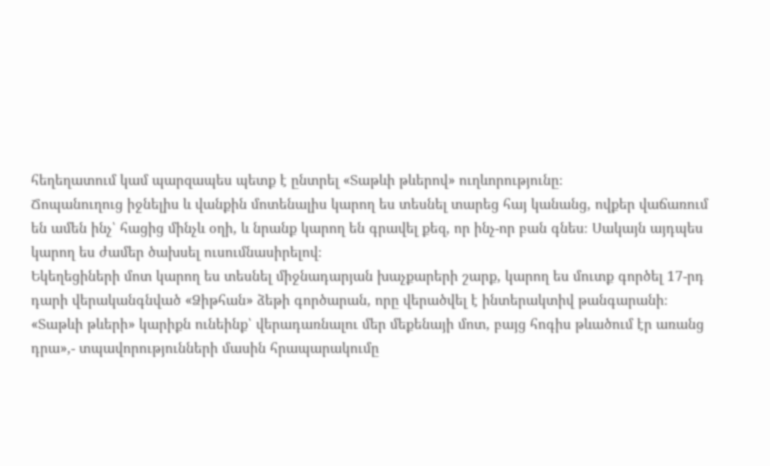հեղեղատում կամ պարզապես պետք է ընտրել «Տաթևի թևերով» ուղևորությունը։
Ճոպանուղուց իջնելիս և վանքին մոտենալիս կարող ես տեսնել տարեց հայ կանանց, ովքեր վաճառում են ամեն ինչ՝ հացից մինչև օղի, և նրանք կարող են գրավել քեզ, որ ինչ-որ բան գնես։ Սակայն այդպես կարող ես ժամեր ծախսել ուսումնասիրելով։
Եկեղեցիների մոտ կարող ես տեսնել միջնադարյան խաչքարերի շարք, կարող ես մուտք գործել 17-րդ դարի վերականգնված «Ձիթհան» ձեթի գործարան, որը վերածվել է ինտերակտիվ թանգարանի։
«Տաթևի թևերի» կարիքն ունեինք՝ վերադառնալու մեր մեքենայի մոտ, բայց հոգիս թևածում էր առանց դրա»,- տպավորությունների մասին հրապարակումը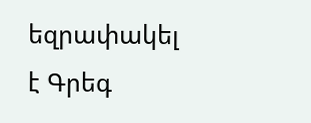եզրափակել է Գրեգ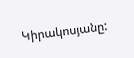Կիրակոսյանը: